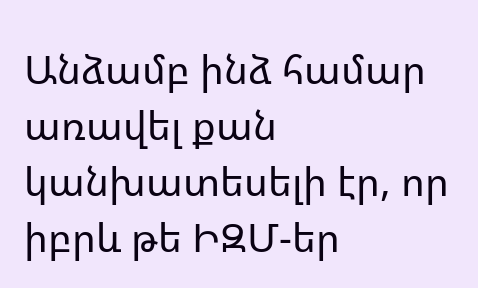Անձամբ ինձ համար առավել քան կանխատեսելի էր, որ իբրև թե ԻԶՄ-եր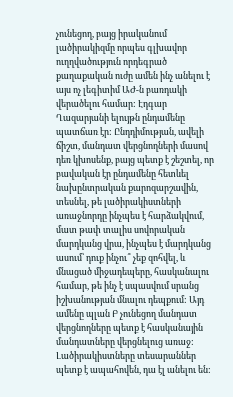չունեցող, բայց իրականում լածիրակիզմը որպես գլխավոր ուղղվածություն որդեգրած քաղաքական ուժը ամեն ինչ անելու է այս ոչ լեգիտիմ ԱԺ-ն բառդակի վերածելու համար: Էդգար Ղազարյանի ելույթն ընդամենը պատճառ էր: Ընդդիմության, ավելի ճիշտ, մանդատ վերցնողների մասով դեռ կխոսենք, բայց պետք է շեշտել, որ բավական էր ընդամենը հետևել նախընտրական քարոզարշավին, տեսնել, թե լածիրակիստների առաջնորդը ինչպես է հարձակվում, մատ թափ տալիս սովորական մարդկանց վրա, ինչպես է մարդկանց ասում՝ դուք ինչու՞ չեք զոհվել, և մնացած միջադեպերը, հասկանալու համար, թե ինչ է սպասվում սրանց իշխանության մնալու դեպքում: Այդ ամենը պլան Բ չունեցող մանդատ վերցնողները պետք է հասկանային մանդատները վերցնելուց առաջ: Լածիրակիստները տեսարաններ պետք է ապահովեն, դա էլ անելու են: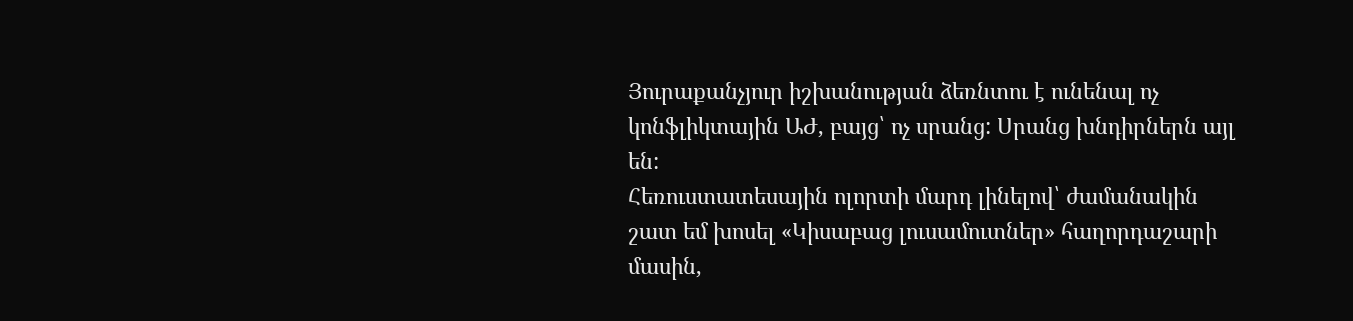Յուրաքանչյուր իշխանության ձեռնտու է ունենալ ոչ կոնֆլիկտային ԱԺ, բայց՝ ոչ սրանց: Սրանց խնդիրներն այլ են:
Հեռուստատեսային ոլորտի մարդ լինելով՝ ժամանակին շատ եմ խոսել «Կիսաբաց լուսամուտներ» հաղորդաշարի մասին,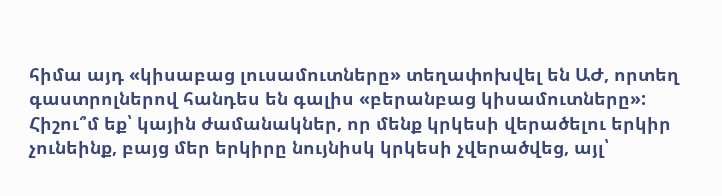հիմա այդ «կիսաբաց լուսամուտները» տեղափոխվել են ԱԺ, որտեղ գաստրոլներով հանդես են գալիս «բերանբաց կիսամուտները»: Հիշու՞մ եք՝ կային ժամանակներ, որ մենք կրկեսի վերածելու երկիր չունեինք, բայց մեր երկիրը նույնիսկ կրկեսի չվերածվեց, այլ՝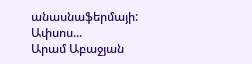անասնաֆերմայի: Ափսոս...
Արամ Աբաջյան